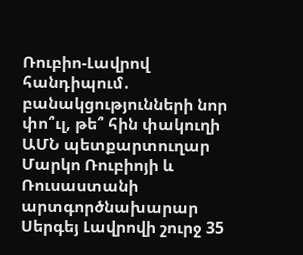Ռուբիո-Լավրով հանդիպում․ բանակցությունների նոր փո՞ւլ, թե՞ հին փակուղի
ԱՄՆ պետքարտուղար Մարկո Ռուբիոյի և Ռուսաստանի արտգործնախարար Սերգեյ Լավրովի շուրջ 35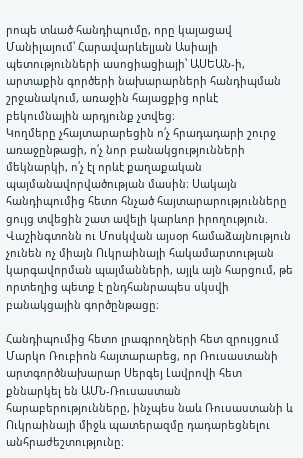րոպե տևած հանդիպումը, որը կայացավ Մանիլայում՝ Հարավարևելյան Ասիայի պետությունների ասոցիացիայի՝ ԱՍԵԱՆ-ի, արտաքին գործերի նախարարների հանդիպման շրջանակում, առաջին հայացքից որևէ բեկումնային արդյունք չտվեց։
Կողմերը չհայտարարեցին ո՛չ հրադադարի շուրջ առաջընթացի, ո՛չ նոր բանակցությունների մեկնարկի, ո՛չ էլ որևէ քաղաքական պայմանավորվածության մասին։ Սակայն հանդիպումից հետո հնչած հայտարարությունները ցույց տվեցին շատ ավելի կարևոր իրողություն. Վաշինգտոնն ու Մոսկվան այսօր համաձայնություն չունեն ոչ միայն Ուկրաինայի հակամարտության կարգավորման պայմանների, այլև այն հարցում, թե որտեղից պետք է ընդհանրապես սկսվի բանակցային գործընթացը։

Հանդիպումից հետո լրագրողների հետ զրույցում Մարկո Ռուբիոն հայտարարեց, որ Ռուսաստանի արտգործնախարար Սերգեյ Լավրովի հետ քննարկել են ԱՄՆ-Ռուսաստան հարաբերությունները, ինչպես նաև Ռուսաստանի և Ուկրաինայի միջև պատերազմը դադարեցնելու անհրաժեշտությունը։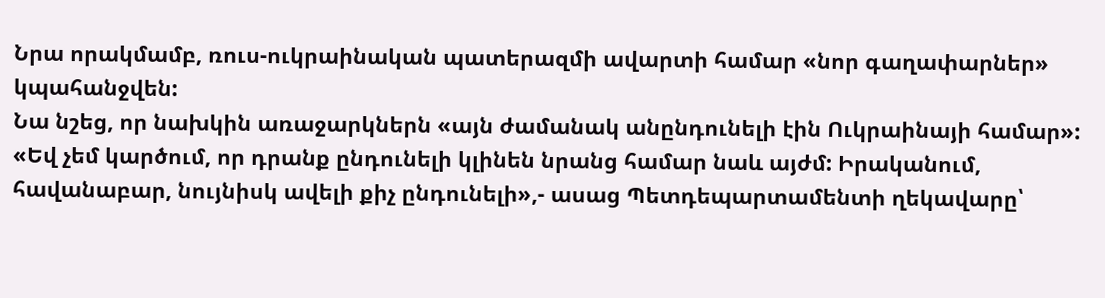Նրա որակմամբ, ռուս-ուկրաինական պատերազմի ավարտի համար «նոր գաղափարներ» կպահանջվեն:
Նա նշեց, որ նախկին առաջարկներն «այն ժամանակ անընդունելի էին Ուկրաինայի համար»:
«Եվ չեմ կարծում, որ դրանք ընդունելի կլինեն նրանց համար նաև այժմ: Իրականում, հավանաբար, նույնիսկ ավելի քիչ ընդունելի»,- ասաց Պետդեպարտամենտի ղեկավարը՝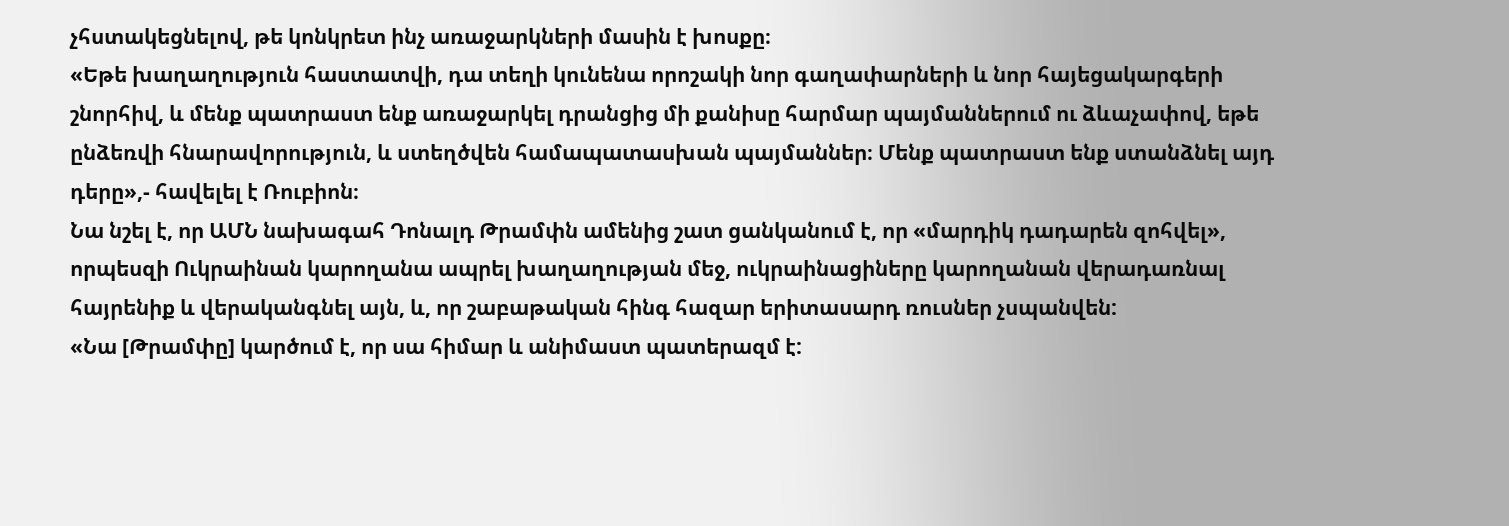չհստակեցնելով, թե կոնկրետ ինչ առաջարկների մասին է խոսքը։
«Եթե խաղաղություն հաստատվի, դա տեղի կունենա որոշակի նոր գաղափարների և նոր հայեցակարգերի շնորհիվ, և մենք պատրաստ ենք առաջարկել դրանցից մի քանիսը հարմար պայմաններում ու ձևաչափով, եթե ընձեռվի հնարավորություն, և ստեղծվեն համապատասխան պայմաններ։ Մենք պատրաստ ենք ստանձնել այդ դերը»,- հավելել է Ռուբիոն։
Նա նշել է, որ ԱՄՆ նախագահ Դոնալդ Թրամփն ամենից շատ ցանկանում է, որ «մարդիկ դադարեն զոհվել», որպեսզի Ուկրաինան կարողանա ապրել խաղաղության մեջ, ուկրաինացիները կարողանան վերադառնալ հայրենիք և վերականգնել այն, և, որ շաբաթական հինգ հազար երիտասարդ ռուսներ չսպանվեն:
«Նա [Թրամփը] կարծում է, որ սա հիմար և անիմաստ պատերազմ է: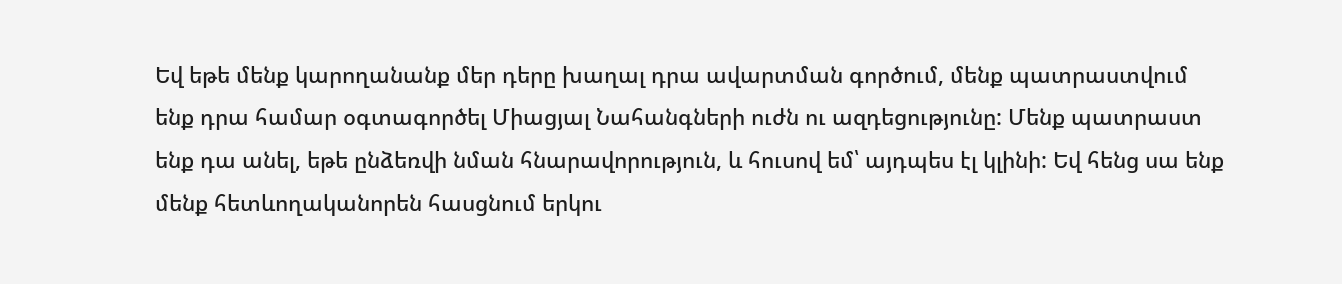Եվ եթե մենք կարողանանք մեր դերը խաղալ դրա ավարտման գործում, մենք պատրաստվում ենք դրա համար օգտագործել Միացյալ Նահանգների ուժն ու ազդեցությունը: Մենք պատրաստ ենք դա անել, եթե ընձեռվի նման հնարավորություն, և հուսով եմ՝ այդպես էլ կլինի: Եվ հենց սա ենք մենք հետևողականորեն հասցնում երկու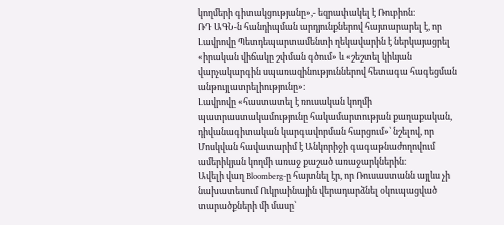կողմերի գիտակցությանը»,- եզրափակել է Ռուբիոն։
ՌԴ ԱԳՆ-ն հանդիպման արդյունքներով հայտարարել է, որ Լավրովը Պետդեպարտամենտի ղեկավարին է ներկայացրել «իրական վիճակը շփման գծում» և «շեշտել կիևյան վարչակարգին սպառազինություններով հետագա հագեցման անթույլատրելիությունը»։
Լավրովը «հաստատել է ռուսական կողմի պատրաստակամությունը հակամարտության քաղաքական, դիվանագիտական կարգավորման հարցում»՝ նշելով, որ Մոսկվան հավատարիմ է Անկորիջի գագաթնաժողովում ամերիկյան կողմի առաջ քաշած առաջարկներին։
Ավելի վաղ Bloomberg-ը հայտնել էր, որ Ռուսաստանն այլևս չի նախատեսում Ուկրաինային վերադարձնել օկուպացված տարածքների մի մասը՝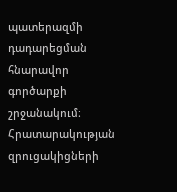պատերազմի դադարեցման հնարավոր գործարքի շրջանակում։ Հրատարակության զրուցակիցների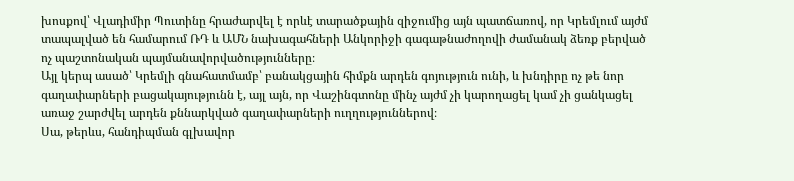խոսքով՝ Վլադիմիր Պուտինը հրաժարվել է որևէ տարածքային զիջումից այն պատճառով, որ Կրեմլում այժմ տապալված են համարում ՌԴ և ԱՄՆ նախագահների Անկորիջի գագաթնաժողովի ժամանակ ձեռք բերված ոչ պաշտոնական պայմանավորվածությունները։
Այլ կերպ ասած՝ Կրեմլի գնահատմամբ՝ բանակցային հիմքն արդեն գոյություն ունի, և խնդիրը ոչ թե նոր գաղափարների բացակայությունն է, այլ այն, որ Վաշինգտոնը մինչ այժմ չի կարողացել կամ չի ցանկացել առաջ շարժվել արդեն քննարկված գաղափարների ուղղություններով։
Սա, թերևս, հանդիպման գլխավոր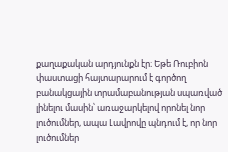քաղաքական արդյունքն էր։ Եթե Ռուբիոն փաստացի հայտարարում է գործող բանակցային տրամաբանության սպառված լինելու մասին՝ առաջարկելով որոնել նոր լուծումներ, ապա Լավրովը պնդում է, որ նոր լուծումներ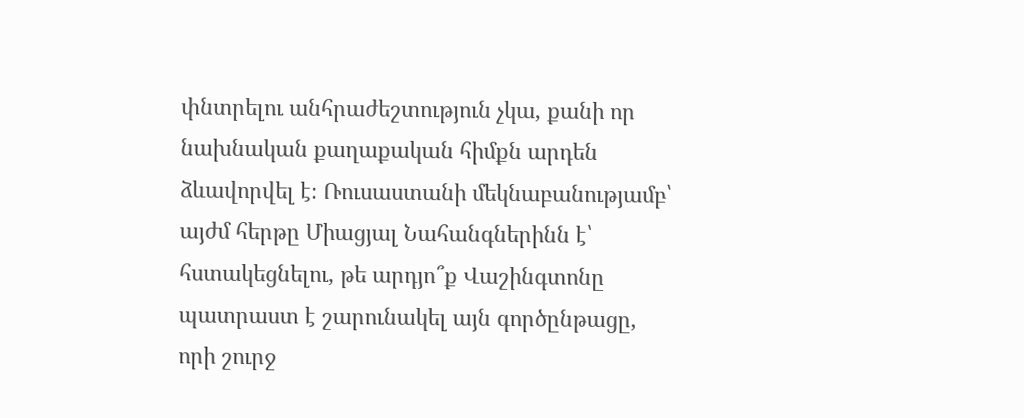փնտրելու անհրաժեշտություն չկա, քանի որ նախնական քաղաքական հիմքն արդեն ձևավորվել է։ Ռուսաստանի մեկնաբանությամբ՝ այժմ հերթը Միացյալ Նահանգներինն է՝ հստակեցնելու, թե արդյո՞ք Վաշինգտոնը պատրաստ է շարունակել այն գործընթացը, որի շուրջ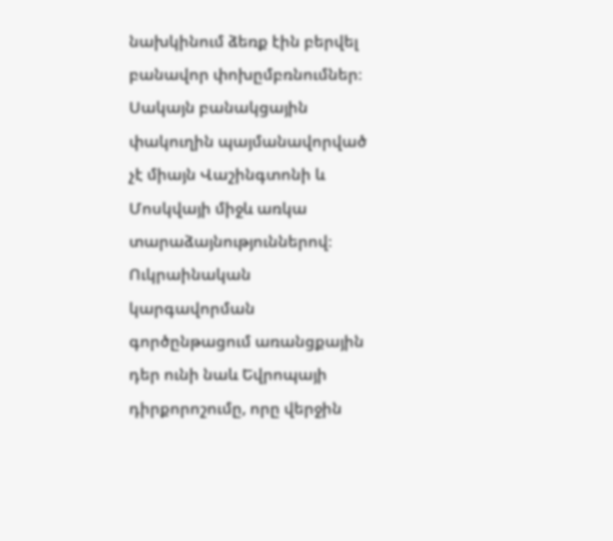նախկինում ձեռք էին բերվել բանավոր փոխըմբռնումներ։
Սակայն բանակցային փակուղին պայմանավորված չէ միայն Վաշինգտոնի և Մոսկվայի միջև առկա տարաձայնություններով։ Ուկրաինական կարգավորման գործընթացում առանցքային դեր ունի նաև Եվրոպայի դիրքորոշումը, որը վերջին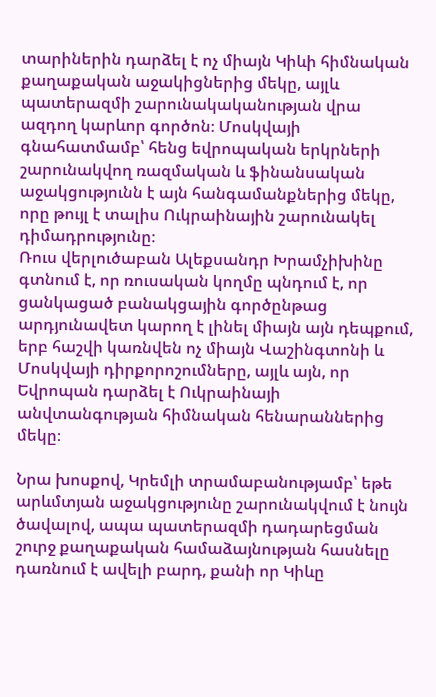տարիներին դարձել է ոչ միայն Կիևի հիմնական քաղաքական աջակիցներից մեկը, այլև պատերազմի շարունակականության վրա ազդող կարևոր գործոն։ Մոսկվայի գնահատմամբ՝ հենց եվրոպական երկրների շարունակվող ռազմական և ֆինանսական աջակցությունն է այն հանգամանքներից մեկը, որը թույլ է տալիս Ուկրաինային շարունակել դիմադրությունը։
Ռուս վերլուծաբան Ալեքսանդր Խրամչիխինը գտնում է, որ ռուսական կողմը պնդում է, որ ցանկացած բանակցային գործընթաց արդյունավետ կարող է լինել միայն այն դեպքում, երբ հաշվի կառնվեն ոչ միայն Վաշինգտոնի և Մոսկվայի դիրքորոշումները, այլև այն, որ Եվրոպան դարձել է Ուկրաինայի անվտանգության հիմնական հենարաններից մեկը։

Նրա խոսքով, Կրեմլի տրամաբանությամբ՝ եթե արևմտյան աջակցությունը շարունակվում է նույն ծավալով, ապա պատերազմի դադարեցման շուրջ քաղաքական համաձայնության հասնելը դառնում է ավելի բարդ, քանի որ Կիևը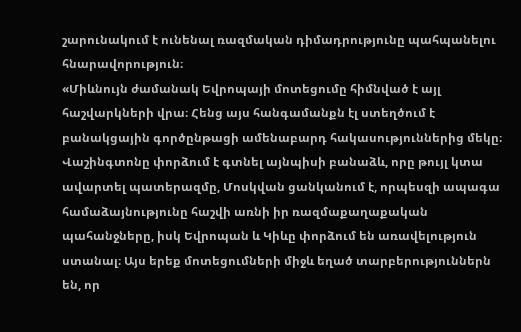շարունակում է ունենալ ռազմական դիմադրությունը պահպանելու հնարավորություն։
«Միևնույն ժամանակ Եվրոպայի մոտեցումը հիմնված է այլ հաշվարկների վրա։ Հենց այս հանգամանքն էլ ստեղծում է բանակցային գործընթացի ամենաբարդ հակասություններից մեկը։ Վաշինգտոնը փորձում է գտնել այնպիսի բանաձև, որը թույլ կտա ավարտել պատերազմը, Մոսկվան ցանկանում է, որպեսզի ապագա համաձայնությունը հաշվի առնի իր ռազմաքաղաքական պահանջները, իսկ Եվրոպան և Կիևը փորձում են առավելություն ստանալ։ Այս երեք մոտեցումների միջև եղած տարբերություններն են, որ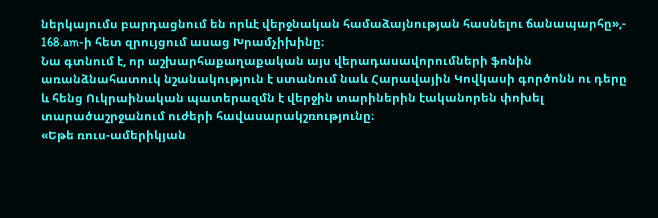ներկայումս բարդացնում են որևէ վերջնական համաձայնության հասնելու ճանապարհը»,- 168.am-ի հետ զրույցում ասաց Խրամչիխինը։
Նա գտնում է, որ աշխարհաքաղաքական այս վերադասավորումների ֆոնին առանձնահատուկ նշանակություն է ստանում նաև Հարավային Կովկասի գործոնն ու դերը և հենց Ուկրաինական պատերազմն է վերջին տարիներին էականորեն փոխել տարածաշրջանում ուժերի հավասարակշռությունը։
«Եթե ռուս-ամերիկյան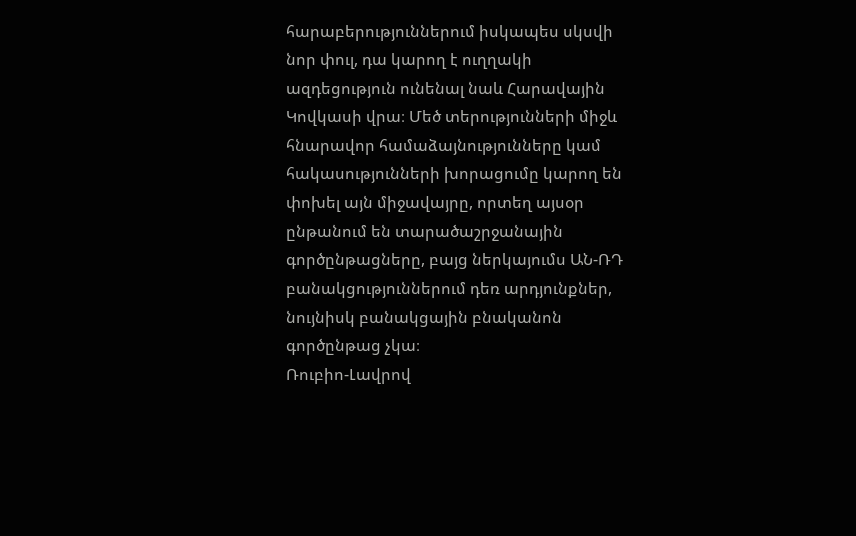հարաբերություններում իսկապես սկսվի նոր փուլ, դա կարող է ուղղակի ազդեցություն ունենալ նաև Հարավային Կովկասի վրա։ Մեծ տերությունների միջև հնարավոր համաձայնությունները կամ հակասությունների խորացումը կարող են փոխել այն միջավայրը, որտեղ այսօր ընթանում են տարածաշրջանային գործընթացները, բայց ներկայումս ԱՆ-ՌԴ բանակցություններում դեռ արդյունքներ, նույնիսկ բանակցային բնականոն գործընթաց չկա։
Ռուբիո-Լավրով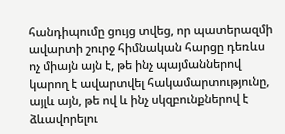հանդիպումը ցույց տվեց, որ պատերազմի ավարտի շուրջ հիմնական հարցը դեռևս ոչ միայն այն է, թե ինչ պայմաններով կարող է ավարտվել հակամարտությունը, այլև այն, թե ով և ինչ սկզբունքներով է ձևավորելու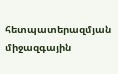հետպատերազմյան միջազգային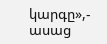կարգը»,- ասաց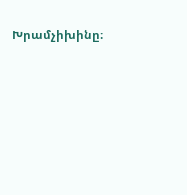Խրամչիխինը։